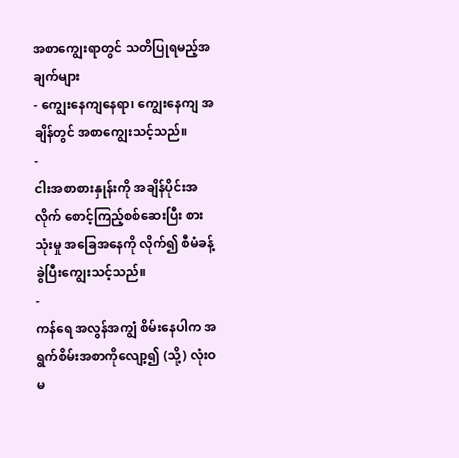အစာကျွေးရာတွင် သတိပြုရမည့်အချက်များ
- ကျွေးနေကျနေရာ၊ ကျွေးနေကျ အချိန်တွင် အစာကျွေးသင့်သည်။
-
ငါးအစာစားနှုန်းကို အချိန်ပိုင်းအလိုက် စောင့်ကြည့်စစ်ဆေးပြီး စားသုံးမှု အခြေအနေကို လိုက်၍ စီမံခန့်ခွဲပြီးကျွေးသင့်သည်။
-
ကန်ရေ အလွန်အကျွံ စိမ်းနေပါက အရွက်စိမ်းအစာကိုလျော့၍ (သို့) လုံးဝမ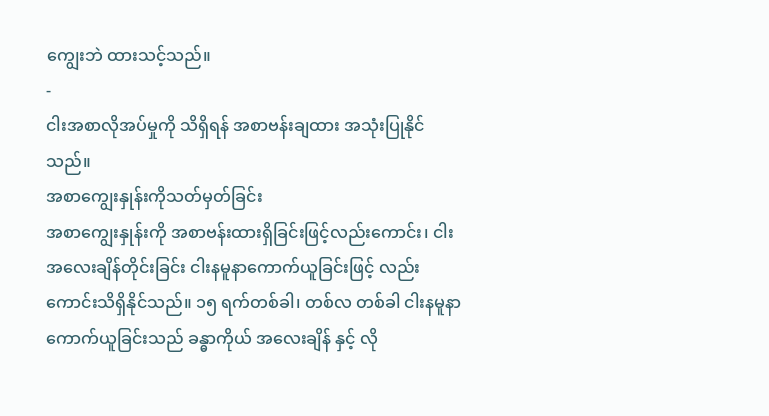ကျွေးဘဲ ထားသင့်သည်။
-
ငါးအစာလိုအပ်မှုကို သိရှိရန် အစာဗန်းချထား အသုံးပြုနိုင်သည်။
အစာကျွေးနှုန်းကိုသတ်မှတ်ခြင်း
အစာကျွေးနှုန်းကို အစာဗန်းထားရှိခြင်းဖြင့်လည်းကောင်း၊ ငါးအလေးချိန်တိုင်းခြင်း ငါးနမူနာကောက်ယူခြင်းဖြင့် လည်းကောင်းသိရှိနိုင်သည်။ ၁၅ ရက်တစ်ခါ၊ တစ်လ တစ်ခါ ငါးနမူနာကောက်ယူခြင်းသည် ခန္ဓာကိုယ် အလေးချိန် နှင့် လို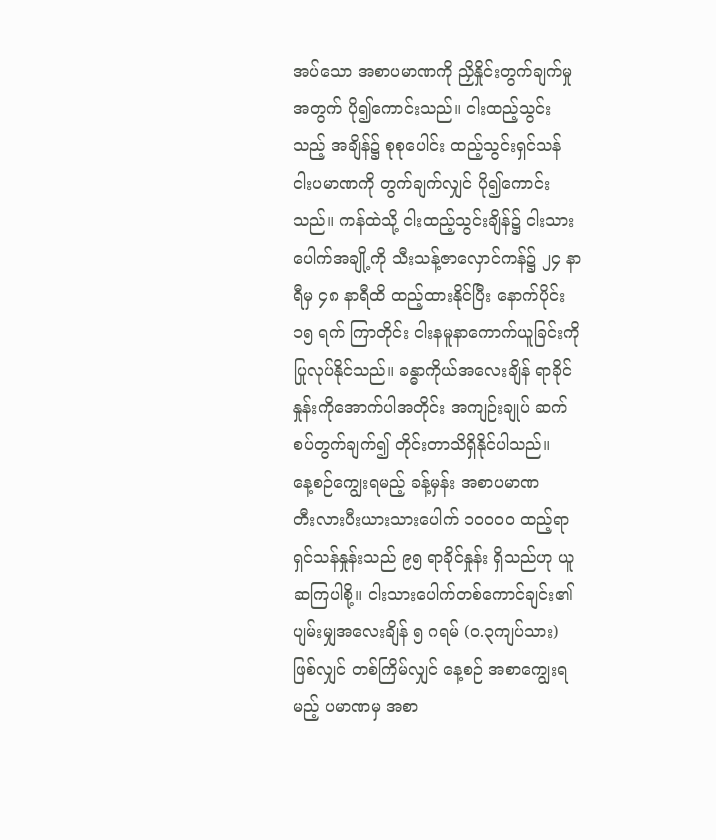အပ်သော အစာပမာဏကို ညှိနှိုင်းတွက်ချက်မှုအတွက် ပို၍ကောင်းသည်။ ငါးထည့်သွင်းသည့် အချိန်၌ စုစုပေါင်း ထည့်သွင်းရှင်သန် ငါးပမာဏကို တွက်ချက်လျှင် ပို၍ကောင်းသည်။ ကန်ထဲသို့ ငါးထည့်သွင်းချိန်၌ ငါးသားပေါက်အချို့ကို သီးသန့်ဇာလှောင်ကန်၌ ၂၄ နာရီမှ ၄၈ နာရီထိ ထည့်ထားနိုင်ပြီး နောက်ပိုင်း ၁၅ ရက် ကြာတိုင်း ငါးနမူနာကောက်ယူခြင်းကို ပြုလုပ်နိုင်သည်။ ခန္ဓာကိုယ်အလေးချိန် ရာခိုင်နှုန်းကိုအောက်ပါအတိုင်း အကျဉ်းချုပ် ဆက်စပ်တွက်ချက်၍ တိုင်းတာသိရှိနိုင်ပါသည်။
နေ့စဉ်ကျွေးရမည့် ခန့်မှန်း အစာပမာဏ
တီးလားပီးယားသားပေါက် ၁၀၀၀၀ ထည့်ရာ ရှင်သန်နှုန်းသည် ၉၅ ရာခိုင်နှုန်း ရှိသည်ဟု ယူဆကြပါစို့။ ငါးသားပေါက်တစ်ကောင်ချင်း၏ ပျမ်းမျှအလေးချိန် ၅ ဂရမ် (၀.၃ကျပ်သား) ဖြစ်လျှင် တစ်ကြိမ်လျှင် နေ့စဉ် အစာကျွေးရမည့် ပမာဏမှ အစာ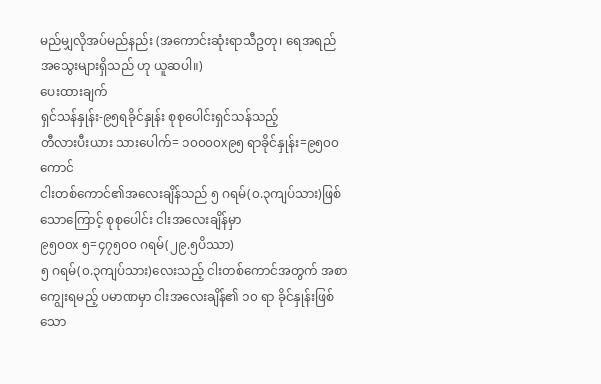မည်မျှလိုအပ်မည်နည်း (အကောင်းဆုံးရာသီဥတု၊ ရေအရည်အသွေးများရှိသည် ဟု ယူဆပါ။)
ပေးထားချက်
ရှင်သန်နှုန်း-၉၅ရခိုင်နှုန်း စုစုပေါင်းရှင်သန်သည့်
တီလားပီးယား သားပေါက်= ၁၀၀၀၀x၉၅ ရာခိုင်နှုန်း=၉၅၀၀ ကောင်
ငါးတစ်ကောင်၏အလေးချိန်သည် ၅ ဂရမ်(၀.၃ကျပ်သား)ဖြစ်သောကြောင့် စုစုပေါင်း ငါးအလေးချိန်မှာ
၉၅၀၀x ၅=၄၇၅၀၀ ဂရမ်(၂၉.၅ပိဿာ)
၅ ဂရမ်(၀.၃ကျပ်သား)လေးသည့် ငါးတစ်ကောင်အတွက် အစာကျွေးရမည့် ပမာဏမှာ ငါးအလေးချိန်၏ ၁၀ ရာ ခိုင်နှုန်းဖြစ်သော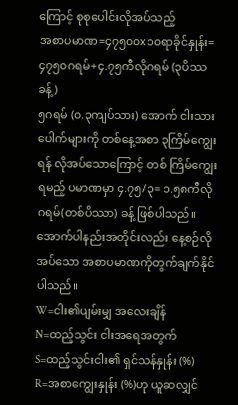ကြောင့် စုစုပေါင်းလိုအပ်သည့်
အစာပမာဏ=၄၇၅၀၀x၁၀ရာခိုင်နှုန်း= ၄၇၅၀ဂရမ်+၄.၇၅ကီလိုဂရမ် (၃ပိဿခန့်)
၅ဂရမ် (၀.၃ကျပ်သား) အောက် ငါးသားပေါက်များကို တစ်နေ့အစာ ၃ကြိမ်ကျွေးရန် လိုအပ်သောကြောင့် တစ် ကြိမ်ကျွေးရမည့် ပမာဏမှာ ၄.၇၅/၃= ၁.၅၈ကီလိုဂရမ်(တစ်ပိဿာ) ခန့် ဖြစ်ပါသည်။
အောက်ပါနည်းအတိုင်းလည်း နေ့စဉ်လိုအပ်သော အစာပမာဏကိုတွက်ချက်နိုင်ပါသည်။
W=ငါး၏ပျမ်းမျှ အလေးချိန်
N=ထည့်သွင်း ငါးအရေအတွက်
S=ထည့်သွင်းငါး၏ ရှင်သန်နှုန်း (%)
R=အစာကျွေးနှုန်း (%)ဟု ယူဆလျှင်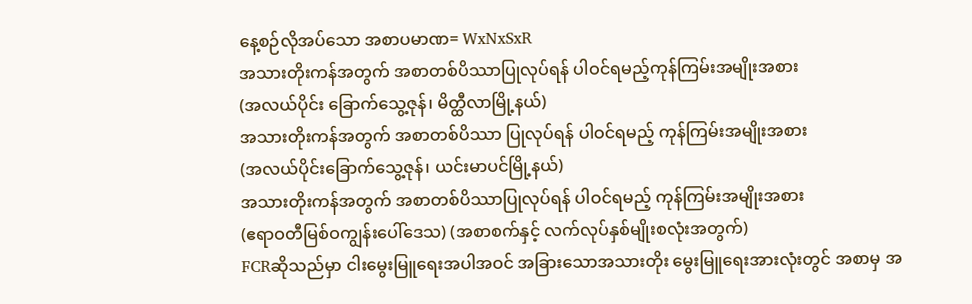နေ့စဉ်လိုအပ်သော အစာပမာဏ= WxNxSxR
အသားတိုးကန်အတွက် အစာတစ်ပိဿာပြုလုပ်ရန် ပါဝင်ရမည့်ကုန်ကြမ်းအမျိုးအစား
(အလယ်ပိုင်း ခြောက်သွေ့ဇုန်၊ မိတ္ထီလာမြို့နယ်)
အသားတိုးကန်အတွက် အစာတစ်ပိဿာ ပြုလုပ်ရန် ပါဝင်ရမည့် ကုန်ကြမ်းအမျိုးအစား
(အလယ်ပိုင်းခြောက်သွေ့ဇုန်၊ ယင်းမာပင်မြို့နယ်)
အသားတိုးကန်အတွက် အစာတစ်ပိဿာပြုလုပ်ရန် ပါဝင်ရမည့် ကုန်ကြမ်းအမျိုးအစား
(ဧရာဝတီမြစ်ဝကျွန်းပေါ်ဒေသ) (အစာစက်နှင့် လက်လုပ်နှစ်မျိုးစလုံးအတွက်)
FCRဆိုသည်မှာ ငါးမွေးမြူရေးအပါအဝင် အခြားသောအသားတိုး မွေးမြူရေးအားလုံးတွင် အစာမှ အ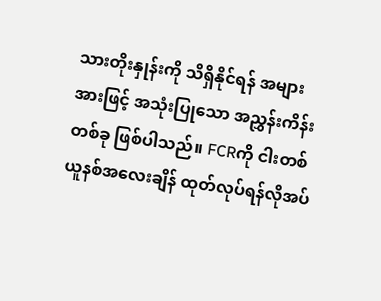သားတိုးနှုန်းကို သိရှိနိုင်ရန် အများအားဖြင့် အသုံးပြုသော အညွှန်းကိန်းတစ်ခု ဖြစ်ပါသည်။ FCRကို ငါးတစ်ယူနစ်အလေးချိန် ထုတ်လုပ်ရန်လိုအပ်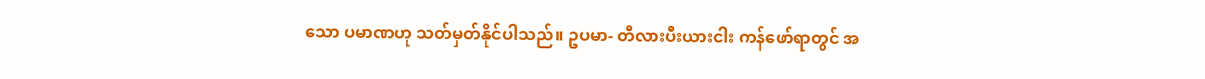သော ပမာဏဟု သတ်မှတ်နိုင်ပါသည်။ ဥပမာ- တီလားပီးယားငါး ကန်ဖော်ရာတွင် အ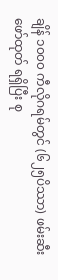ချိန် ၁၀၀၀ ကီလိုဂရမ်တွင် (၆၂၅ပိဿာ) ဖမ်းဆီးဖော်ထုတ် ရရှိပြီး စု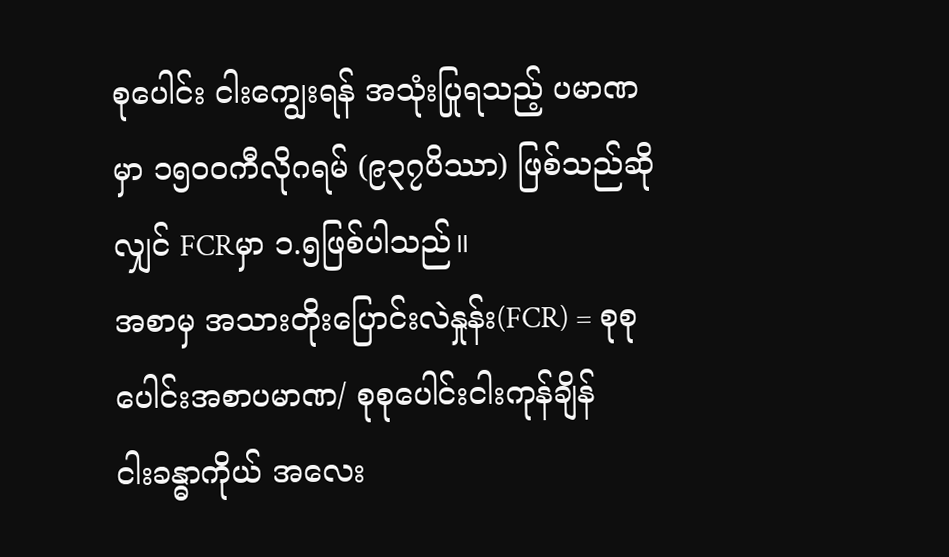စုပေါင်း ငါးကျွေးရန် အသုံးပြုရသည့် ပမာဏမှာ ၁၅၀၀ကီလိုဂရမ် (၉၃၇ပိဿာ) ဖြစ်သည်ဆိုလျှင် FCRမှာ ၁.၅ဖြစ်ပါသည်။
အစာမှ အသားတိုးပြောင်းလဲနှုန်း(FCR) = စုစုပေါင်းအစာပမာဏ/ စုစုပေါင်းငါးကုန်ချိန်
ငါးခန္ဓာကိုယ် အလေး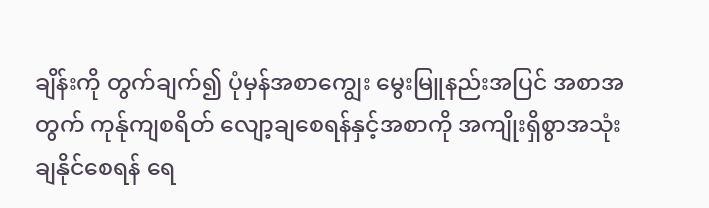ချိန်းကို တွက်ချက်၍ ပုံမှန်အစာကျွေး မွေးမြူနည်းအပြင် အစာအတွက် ကုန်ုကျစရိတ် လျော့ချစေရန်နှင့်အစာကို အကျိုးရှိစွာအသုံးချနိုင်စေရန် ရေ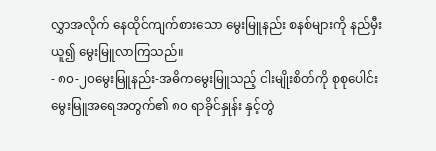လွှာအလိုက် နေထိုင်ကျက်စားသော မွေးမြူနည်း စနစ်များကို နည်မှီးယူ၍ မွေးမြူလာကြသည်။
- ၈၀-၂၀မွေးမြူနည်း-အဓိကမွေးမြူသည့် ငါးမျိုးစိတ်ကို စုစုပေါင်း မွေးမြူအရေအတွက်၏ ၈၀ ရာခိုင်နှုန်း နှင့်တွဲ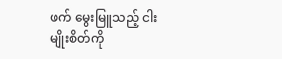ဖက် မွေးမြူသည့် ငါးမျိုးစိတ်ကို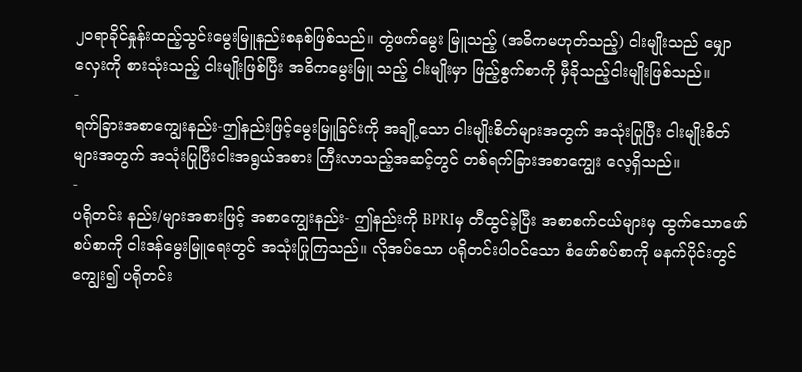၂၀ရာခိုင်နှုန်းထည့်သွင်းမွေးမြူနည်းစနစ်ဖြစ်သည်။ တွဲဖက်မွေး မြူသည့် (အဓိကမဟုတ်သည့်) ငါးမျိုးသည် မျှောလှေးကို စားသုံးသည့် ငါးမျိုးဖြစ်ပြီး အဓိကမွေးမြူ သည့် ငါးမျိုးမှာ ဖြည့်စွက်စာကို မှီခိုသည့်ငါးမျိုးဖြစ်သည်။
-
ရက်ခြားအစာကျွေးနည်း-ဤနည်းဖြင့်မွေးမြူခြင်းကို အချို့သော ငါးမျိုးစိတ်များအတွက် အသုံးပြုပြီး ငါးမျိုးစိတ်များအတွက် အသုံးပြုပြီးငါးအရွယ်အစား ကြီးလာသည့်အဆင့်တွင် တစ်ရက်ခြားအစာကျွေး လေ့ရှိသည်။
-
ပရိုတင်း နည်း/များအစားဖြင့် အစာကျွေးနည်း- ဤနည်းကို BPRIမှ တီထွင်ခဲ့ပြီး အစာစက်ငယ်များမှ ထွက်သောဖော်စပ်စာကို ငါးဒန်မွေးမြူရေးတွင် အသုံးပြုကြသည်။ လိုအပ်သော ပရိုတင်းပါဝင်သော စံဖော်စပ်စာကို မနက်ပိုင်းတွင်ကျွေး၍ ပရိုတင်း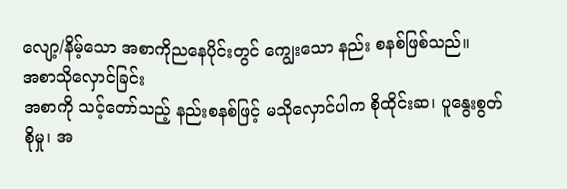လျော့/နိမ့်သော အစာကိုညနေပိုင်းတွင် ကျွေးသော နည်း စနစ်ဖြစ်သည်။
အစာသိုလှောင်ခြင်း
အစာကို သင့်တော်သည့် နည်းစနစ်ဖြင့် မသိုလှောင်ပါက စိုထိုင်းဆ၊ ပူနွေးစွတ်စိုမှု၊ အ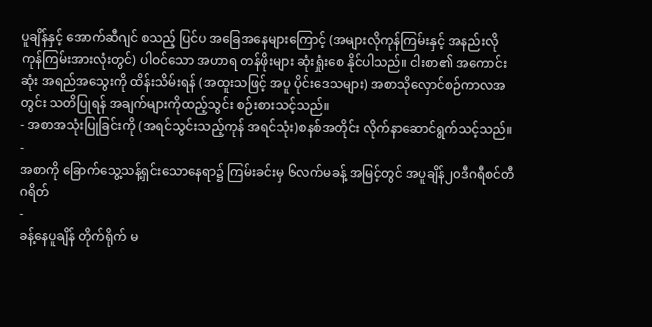ပူချိန်နှင့် အောက်ဆီဂျင် စသည့် ပြင်ပ အခြေအနေများကြောင့် (အများလိုကုန်ကြမ်းနှင့် အနည်းလိုကုန်ကြမ်းအားလုံးတွင်) ပါဝင်သော အဟာရ တန်ဖိုးများ ဆုံးရှုံးစေ နိုင်ပါသည်။ ငါးစာ၏ အကောင်းဆုံး အရည်အသွေးကို ထိန်းသိမ်းရန် (အထူးသဖြင့် အပူ ပိုင်းဒေသများ) အစာသိုလှောင်စဉ်ကာလအတွင်း သတိပြုရန် အချက်များကိုထည့်သွင်း စဉ်းစားသင့်သည်။
- အစာအသုံးပြုခြင်းကို (အရင်သွင်းသည့်ကုန် အရင်သုံး)စနစ်အတိုင်း လိုက်နာဆောင်ရွက်သင့်သည်။
-
အစာကို ခြောက်သွေ့သန့်ရှင်းသောနေရာ၌ ကြမ်းခင်းမှ ၆လက်မခန့် အမြင့်တွင် အပူချိန်၂၀ဒီဂရီစင်တီဂရိတ်
-
ခန့်နေပူချိန် တိုက်ရိုက် မ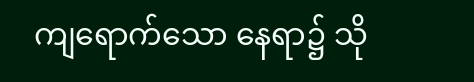ကျရောက်သော နေရာ၌ သို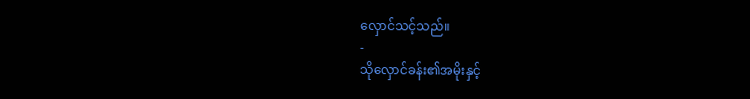လှောင်သင့်သည်။
-
သိုလှောင်ခန်း၏အမိုးနှင့်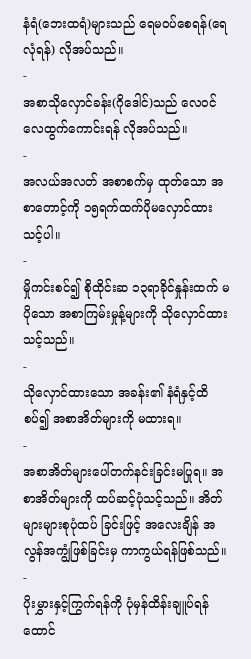နံရံ(ဘေးထရံ)များသည် ရေမဝပ်စေရန်(ရေလုံရန်) လိုအပ်သည်။
-
အစာသိုလှောင်ခန်း(ဂိုဒေါင်)သည် လေဝင်လေထွက်ကောင်းရန် လိုအပ်သည်။
-
အလယ်အလတ် အစာစက်မှ ထုတ်သော အစာတောင့်ကို ၁၅ရက်ထက်ပိုမလှောင်ထားသင့်ပါ။
-
မှိုကင်းစင်၍ စိုထိုင်းဆ ၁၃ရာခိုင်နှုန်းထက် မပိုသော အစာကြမ်းမှုန့်များကို သိုလှောင်ထားသင့်သည်။
-
သိုလှောင်ထားသော အခန်း၏ နံရံနှင့်ထိစပ်၍ အစာအိတ်များကို မထားရ။
-
အစာအိတ်များပေါ်တက်နင်းခြင်းမပြုရ။ အစာအိတ်များကို ထပ်ဆင့်ပုံသင့်သည်။ အိတ်များများစုပုံထပ် ခြင်းဖြင့် အလေးချိန် အလွန်အကျွံဖြစ်ခြင်းမှ ကာကွယ်ရန်ဖြစ်သည်။
-
ပိုးမွှားနှင့်ကြွက်ရန်ကို ပုံမှန်ထိန်းချူပ်ရန် ထောင်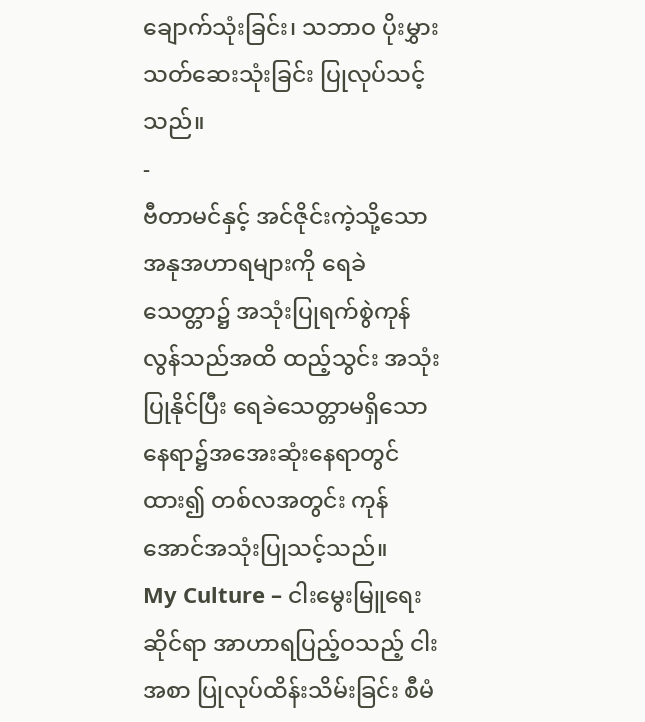ချောက်သုံးခြင်း၊ သဘာဝ ပိုးမွှားသတ်ဆေးသုံးခြင်း ပြုလုပ်သင့်သည်။
-
ဗီတာမင်နှင့် အင်ဇိုင်းကဲ့သို့သော အနုအဟာရများကို ရေခဲသေတ္တာ၌ အသုံးပြုရက်စွဲကုန်လွန်သည်အထိ ထည့်သွင်း အသုံးပြုနိုင်ပြီး ရေခဲသေတ္တာမရှိသော နေရာ၌အအေးဆုံးနေရာတွင် ထား၍ တစ်လအတွင်း ကုန်အောင်အသုံးပြုသင့်သည်။
My Culture – ငါးမွေးမြူရေးဆိုင်ရာ အာဟာရပြည့်ဝသည့် ငါးအစာ ပြုလုပ်ထိန်းသိမ်းခြင်း စီမံ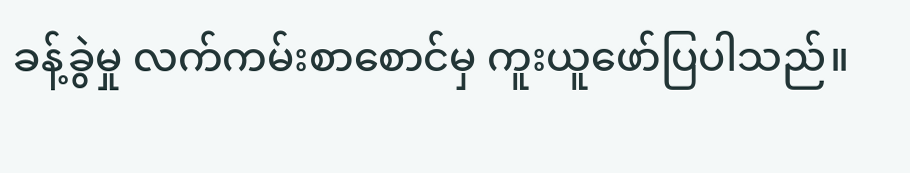ခန့်ခွဲမှု လက်ကမ်းစာစောင်မှ ကူးယူဖော်ပြပါသည်။